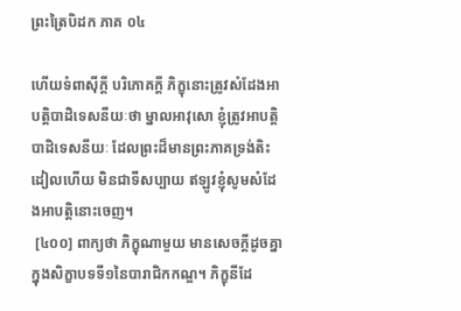ព្រះត្រៃបិដក ភាគ ០៤

ហើយទំពាស៊ីក្តី បរិភោគក្តី ភិក្ខុនោះត្រូវសំដែងអាបត្តិបាដិទេសនីយៈថា ម្នាលអាវុសោ ខ្ញុំត្រូវអាបត្តិបាដិទេសនីយៈ ដែលព្រះដ៏មានព្រះភាគទ្រង់តិះដៀលហើយ មិនជាទីសប្បាយ ឥឡូវខ្ញុំសូមសំដែងអាបត្តិនោះចេញ។
 [៤០០] ពាក្យថា ភិក្ខុណាមួយ មានសេចក្តីដូចគ្នាក្នុងសិក្ខាបទទី១នៃបារាជិកកណ្ឌ។ ភិក្ខុនីដែ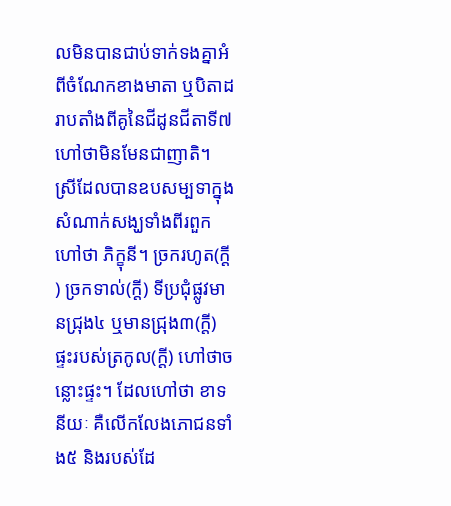លមិនបានជាប់ទាក់ទងគ្នាអំពីចំណែកខាងមាតា ឬបិតាដរាបតាំងពីគូនៃជីដូនជីតាទី៧ ហៅថាមិនមែនជាញាតិ។ ស្រីដែលបានឧបសម្បទាក្នុងសំណាក់សង្ឃទាំងពីរពួក ហៅថា ភិក្ខុនី។ ច្រករហូត(ក្តី) ច្រកទាល់(ក្តី) ទីប្រជុំផ្លូវមានជ្រុង៤ ឬមានជ្រុង៣(ក្តី) ផ្ទះរបស់ត្រកូល(ក្តី) ហៅថាចន្លោះផ្ទះ។ ដែលហៅថា ខាទនីយៈ គឺលើកលែងភោជនទាំង៥ និងរបស់ដែ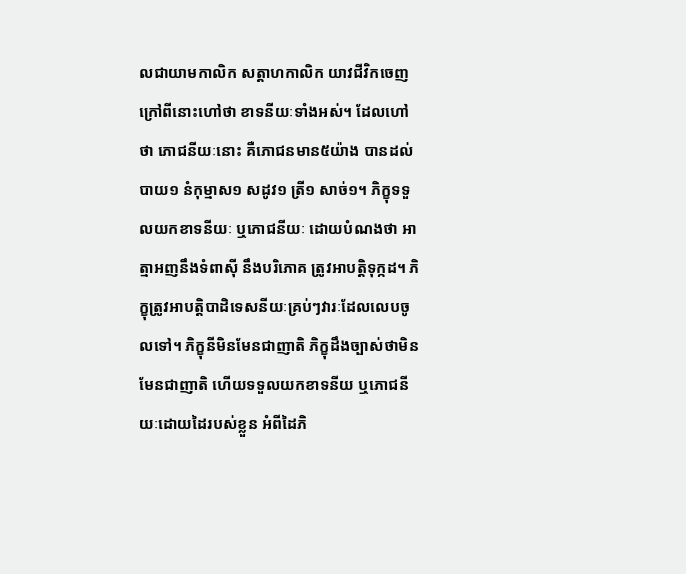លជាយាមកាលិក សត្តាហកាលិក យាវជីវិកចេញ ក្រៅពីនោះហៅថា ខាទនីយៈទាំងអស់។ ដែលហៅថា ភោជនីយៈនោះ គឺភោជនមាន៥យ៉ាង បានដល់បាយ១ នំកុម្មាស១ សដូវ១ ត្រី១ សាច់១។ ភិក្ខុទទួលយកខាទនីយៈ ឬភោជនីយៈ ដោយបំណងថា អាត្មាអញនឹងទំពាស៊ី នឹងបរិភោគ ត្រូវអាបត្តិទុក្កដ។ ភិក្ខុត្រូវអាបត្តិបាដិទេសនីយៈគ្រប់ៗវារៈដែលលេបចូលទៅ។ ភិក្ខុនីមិនមែនជាញាតិ ភិក្ខុដឹងច្បាស់ថាមិនមែនជាញាតិ ហើយទទួលយកខាទនីយ ឬភោជនីយៈដោយដៃរបស់ខ្លួន អំពីដៃភិ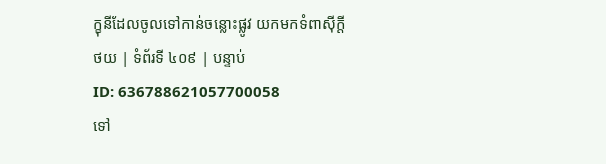ក្ខុនីដែលចូលទៅកាន់ចន្លោះផ្លូវ យកមកទំពាស៊ីក្តី
ថយ | ទំព័រទី ៤០៩ | បន្ទាប់
ID: 636788621057700058
ទៅ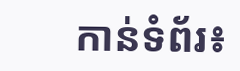កាន់ទំព័រ៖